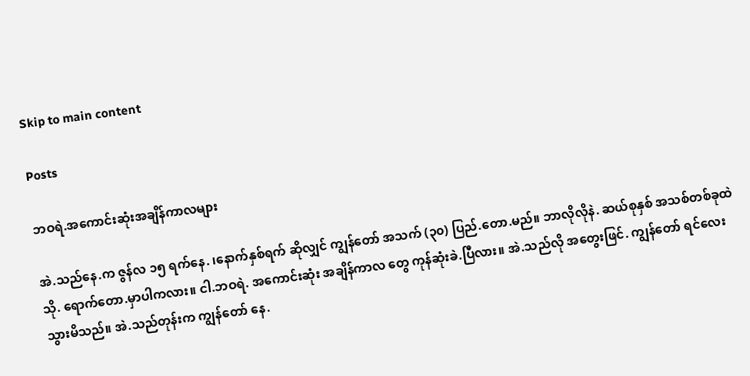Skip to main content

Posts

ဘဝရဲ.အကောင်းဆုံးအချိန်ကာလများ

အဲ.သည်နေ.က ဇွန်လ ၁၅ ရက်နေ. ၊နောက်နှစ်ရက် ဆိုလျှင် ကျွန်တော် အသက် (၃၀) ပြည်.တော.မည်။ ဘာလိုလိုနဲ. ဆယ်စုနှစ် အသစ်တစ်ခုထဲသို. ရောက်တော.မှာပါကလား။ ငါ.ဘဝရဲ. အကောင်းဆုံး အချိန်ကာလ တွေ ကုန်ဆုံးခဲ.ပြီလား။ အဲ.သည်လို အတွေးဖြင်. ကျွန်တော် ရင်လေးသွားမိသည်။ အဲ.သည်တုန်းက ကျွန်တော် နေ.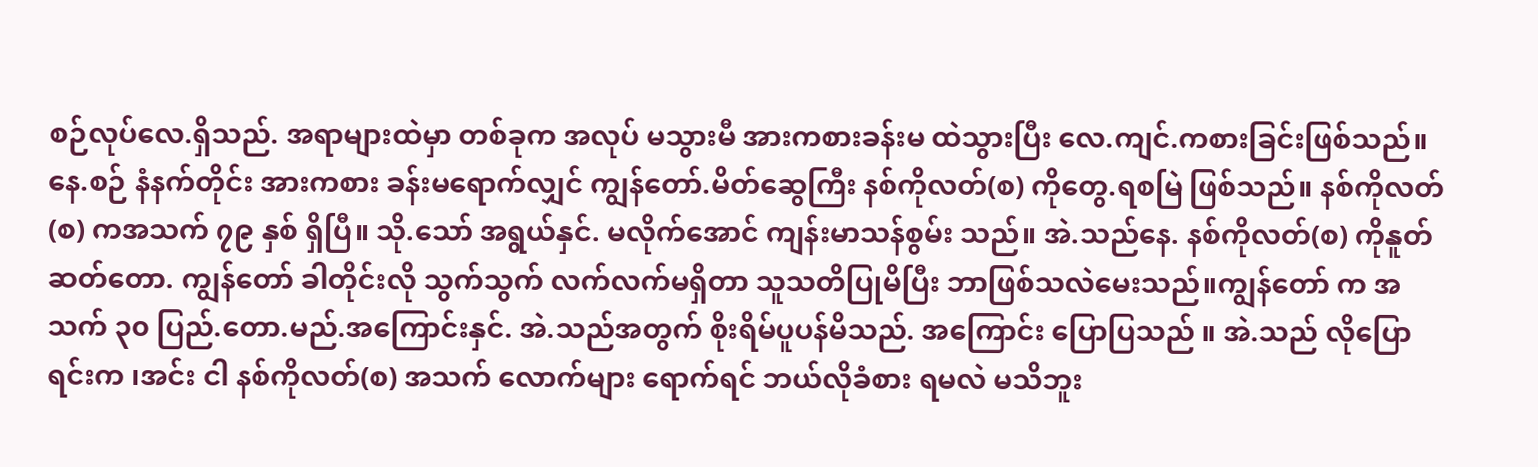စဉ်လုပ်လေ.ရှိသည်. အရာများထဲမှာ တစ်ခုက အလုပ် မသွားမီ အားကစားခန်းမ ထဲသွားပြီး လေ.ကျင်.ကစားခြင်းဖြစ်သည်။နေ.စဉ် နံနက်တိုင်း အားကစား ခန်းမရောက်လျှင် ကျွန်တော်.မိတ်ဆွေကြီး နစ်ကိုလတ်(စ) ကိုတွေ.ရစမြဲ ဖြစ်သည်။ နစ်ကိုလတ်(စ) ကအသက် ၇၉ နှစ် ရှိပြီ။ သို.သော် အရွယ်နှင်. မလိုက်အောင် ကျန်းမာသန်စွမ်း သည်။ အဲ.သည်နေ. နစ်ကိုလတ်(စ) ကိုနူတ်ဆတ်တော. ကျွန်တော် ခါတိုင်းလို သွက်သွက် လက်လက်မရှိတာ သူသတိပြုမိပြီး ဘာဖြစ်သလဲမေးသည်။ကျွန်တော် က အသက် ၃၀ ပြည်.တော.မည်.အကြောင်းနှင်. အဲ.သည်အတွက် စိုးရိမ်ပူပန်မိသည်. အကြောင်း ပြောပြသည် ။ အဲ.သည် လိုပြောရင်းက ၊အင်း ငါ နစ်ကိုလတ်(စ) အသက် လောက်များ ရောက်ရင် ဘယ်လိုခံစား ရမလဲ မသိဘူး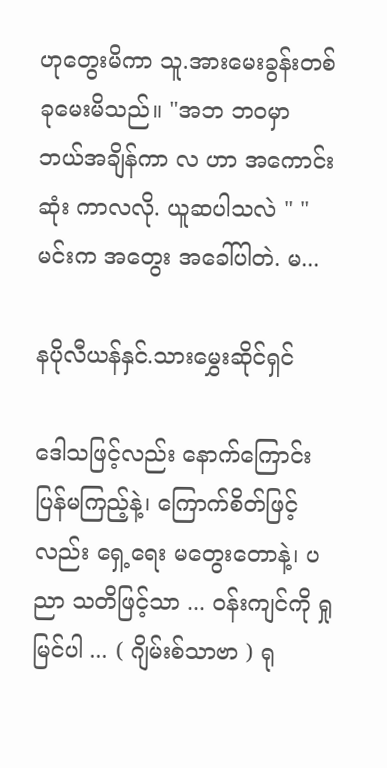ဟုတွေးမိကာ သူ.အားမေးခွန်းတစ်ခုမေးမိသည်။ "အဘ ဘဝမှာ ဘယ်အချိန်ကာ လ ဟာ အကောင်းဆုံး ကာလလို. ယူဆပါသလဲ " "မင်းက အတွေး အခေါ်ပါတဲ. မ...

နပိုလီယန်နှင်.သားမွှေးဆိုင်ရှင်

ဒေါသဖြင့်လည်း နောက်ကြောင်းပြန်မကြည့်နဲ့၊ ကြောက်စိတ်ဖြင့်လည်း ရှေ့ရေး မတွေးတောနဲ့၊ ပညာ သတိဖြင့်သာ ... ဝန်းကျင်ကို ရှုမြင်ပါ ... ( ဂျိမ်းစ်သာဗာ ) ရု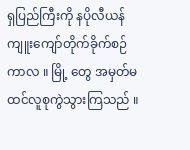ရှပြည်ကြီးကို နပိုလီယန် ကျူးကျော်တိုက်ခိုက်စဉ်ကာလ ။ မြို့ တွေ အမှတ်မထင်လူစုကွဲသွားကြသည် ။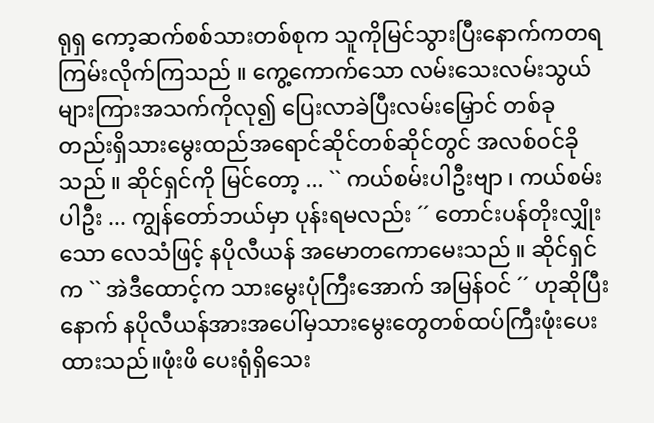ရုရှ ကော့ဆက်စစ်သားတစ်စုက သူကိုမြင်သွားပြီးနောက်ကတရကြမ်းလိုက်ကြသည် ။ ကွေ့ကောက်သော လမ်းသေးလမ်းသွယ်များကြားအသက်ကိုလု၍ ပြေးလာခဲပြီးလမ်းမြှောင် တစ်ခုတည်းရှိသားမွေးထည်အရောင်ဆိုင်တစ်ဆိုင်တွင် အလစ်ဝင်ခိုသည် ။ ဆိုင်ရှင်ကို မြင်တော့ ... `` ကယ်စမ်းပါဦးဗျာ ၊ ကယ်စမ်းပါဦး ... ကျွန်တော်ဘယ်မှာ ပုန်းရမလည်း ´´ တောင်းပန်တိုးလျှိုးသော လေသံဖြင့် နပိုလီယန် အမောတကောမေးသည် ။ ဆိုင်ရှင်က `` အဲဒီထောင့်က သားမွေးပုံကြီးအောက် အမြန်ဝင် ´´ ဟုဆိုပြီးနောက် နပိုလီယန်အားအပေါ်မှသားမွေးတွေတစ်ထပ်ကြီးဖုံးပေးထားသည်။ဖုံးဖိ ပေးရုံရှိသေး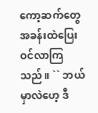ကော့ဆက်တွေ အခန်းထဲပြေးဝင်လာကြသည်။ `` ဘယ်မှာလဲဟေ့ ဒီ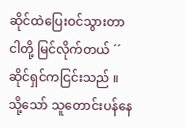ဆိုင်ထဲပြေးဝင်သွားတာ ငါတို့ မြင်လိုက်တယ် ´´ ဆိုင်ရှင်ကငြင်းသည် ။ သို့သော် သူတောင်းပန်နေ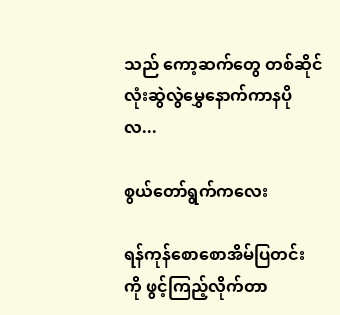သည် ကော့ဆက်တွေ တစ်ဆိုင်လုံးဆွဲလွဲမွှေနောက်ကာနပိုလ...

စွယ်တော်ရွက်ကလေး

ရန်ကုန်စောစောအိမ်ပြတင်း ကို ဖွင့်ကြည့်လိုက်တာ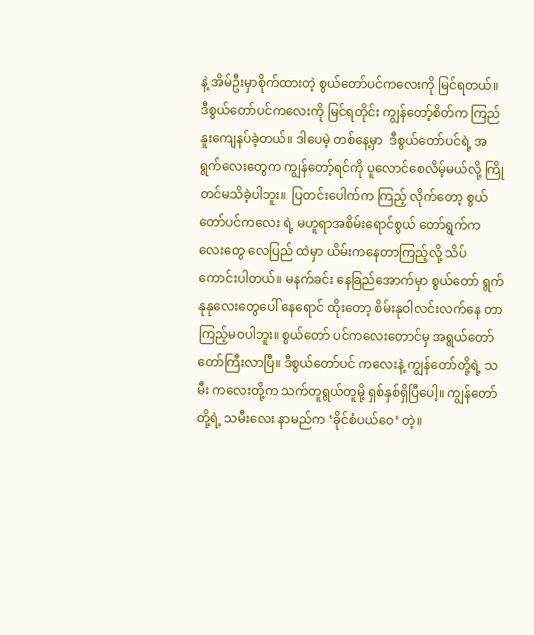နဲ့ အိမ်ဦးမှာစိုက်ထားတဲ့ စွယ်တော်ပင်ကလေးကို မြင်ရတယ်။ ဒီစွယ်တော်ပင်ကလေးကို မြင်ရတိုင်း ကျွန်တော့်စိတ်က ကြည်နူးကျေနပ်ခဲ့တယ်။ ဒါပေမဲ့ တစ်နေ့မှာ  ဒီစွယ်တော်ပင်ရဲ့ အရွက်လေးတွေက ကျွန်တော့်ရင်ကို ပူလောင်စေလိမ့်မယ်လို့ ကြိုတင်မသိခဲ့ပါဘူး။  ပြတင်းပေါက်က ကြည့် လိုက်တော့ စွယ်တော်ပင်ကလေး ရဲ့ မဟူရာအစိမ်းရောင်စွယ် တော်ရွက်ကလေးတွေ လေပြည် ထဲမှာ ယိမ်းကနေတာကြည့်လို့ သိပ်ကောင်းပါတယ်။ မနက်ခင်း နေခြည်အောက်မှာ စွယ်တော် ရွက်နုနုလေးတွေပေါ် နေရောင် ထိုးတော့ စိမ်းနုဝါလင်းလက်နေ တာကြည့်မဝပါဘူး။ စွယ်တော် ပင်ကလေးတောင်မှ အရွယ်တော် တော်ကြီးလာပြီ။ ဒီစွယ်တော်ပင် ကလေးနဲ့ ကျွန်တော်တို့ရဲ့ သမီး ကလေးတို့က သက်တူရွယ်တူမို့ ရှစ်နှစ်ရှိပြီပေါ့။ ကျွန်တော်တို့ရဲ့ သမီးလေး နာမည်က ‘ခိုင်စံပယ်ဝေ’ တဲ့။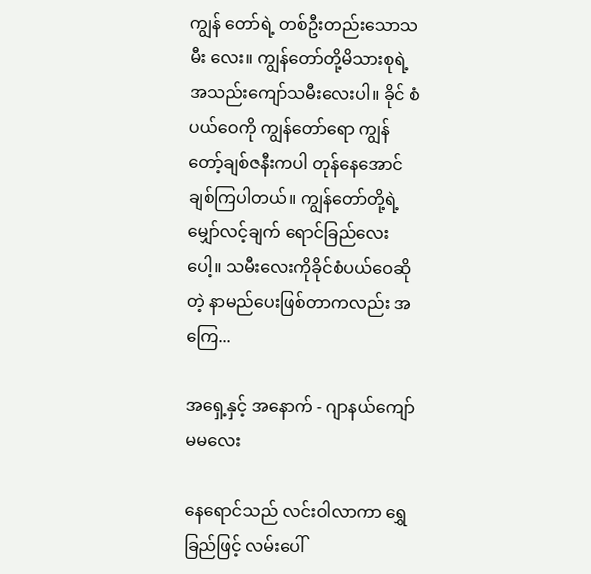ကျွန် တော်ရဲ့ တစ်ဦးတည်းသောသမီး လေး။ ကျွန်တော်တို့မိသားစုရဲ့ အသည်းကျော်သမီးလေးပါ။ ခိုင် စံပယ်ဝေကို ကျွန်တော်ရော ကျွန် တော့်ချစ်ဇနီးကပါ တုန်နေအောင်  ချစ်ကြပါတယ်။ ကျွန်တော်တို့ရဲ့ မျှော်လင့်ချက် ရောင်ခြည်လေး ပေါ့။ သမီးလေးကိုခိုင်စံပယ်ဝေဆိုတဲ့ နာမည်ပေးဖြစ်တာကလည်း အကြေ...

အရှေ့နှင့် အနောက် - ဂျာနယ်ကျော်မမလေး

နေရောင်သည် လင်းဝါလာကာ ရွှေခြည်ဖြင့် လမ်းပေါ်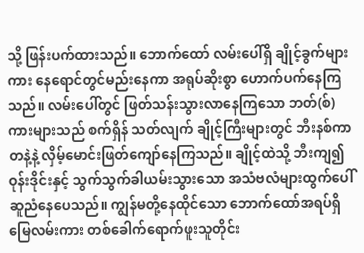သို့ ဖြန်းပက်ထားသည်။ ဘောက်ထော် လမ်းပေါ်ရှိ ချိုင့်ခွက်များကား နေရောင်တွင်မည်းနေကာ အရုပ်ဆိုးစွာ ဟောက်ပက်နေကြ သည်။ လမ်းပေါ်တွင် ဖြတ်သန်းသွားလာနေကြသော ဘတ်(စ်)ကားများသည် စက်ရှိန် သတ်လျက် ချိုင့်ကြီးများတွင် ဘီးနစ်ကာတနဲ့နဲ့ လှိမ့်မောင်းဖြတ်ကျော်နေကြသည်။ ချိုင့်ထဲသို့ ဘီးကျ၍ဝုန်းဒိုင်းနှင့် သွက်သွက်ခါယမ်းသွားသော အသံဗလံများထွက်ပေါ် ဆူညံနေပေသည်။ ကျွန်မတို့နေထိုင်သော ဘောက်ထော်အရပ်ရှိ မြေလမ်းကား တစ်ခေါက်ရောက်ဖူးသူတိုင်း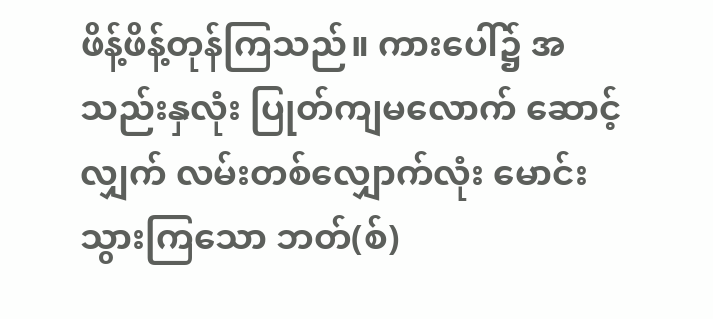ဖိန့်ဖိန့်တုန်ကြသည်။ ကားပေါ်၌ အသည်းနှလုံး ပြုတ်ကျမလောက် ဆောင့်လျှက် လမ်းတစ်လျှောက်လုံး မောင်းသွားကြသော ဘတ်(စ်)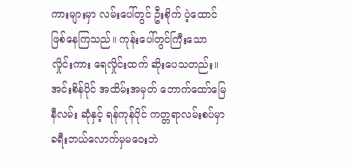ကားများမှာ လမ်းပေါ်တွင် ဦးစိုက် ပဲ့ထောင် ဖြစ်နေကြသည်။ ကုန်းပေါ်တွင်ကြီးသော လှိုင်းကား ရေလှိုင်းထက် ဆိုးပေသတည်း။ အင်းစိန်ပိုင် အထိမ်းအမှတ် ဘောက်ထော်မြေနီလမ်း ဆုံနှင့် ရန်ကုန်ပိုင် ကတ္တရာလမ်းစပ်မှာ ခရီးဘယ်လောက်မှမဝေးဘဲ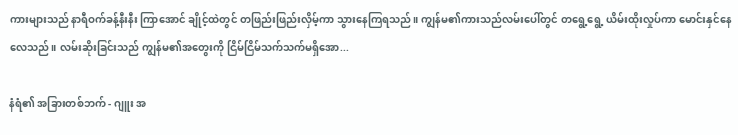ကားများသည် နာရီဝက်ခန့်နီးနီး ကြာအောင် ချိုင့်ထဲတွင် တဖြည်းဖြည်းလှိမ့်ကာ သွားနေကြရသည်။ ကျွန်မ၏ကားသည်လမ်းပေါ်တွင် တရွေ့ရွေ့ ယိမ်းထိုးလှုပ်ကာ မောင်းနှင်နေလေသည်။ လမ်းဆိုးခြင်းသည် ကျွန်မ၏အတွေးကို ငြိမ်ငြိမ်သက်သက်မရှိအော...

နံရံ၏ အခြားတစ်ဘက် - ဂျူး အ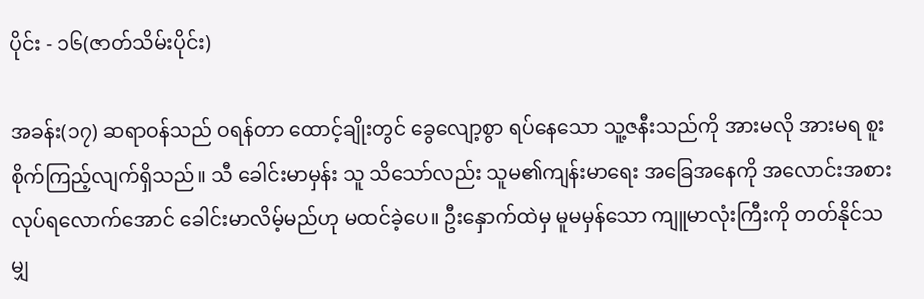ပိုင်း - ၁၆(ဇာတ်သိမ်းပိုင်း)

အခန်း(၁၇) ဆရာဝန်သည် ဝရန်တာ ထောင့်ချိုးတွင် ခွေလျော့စွာ ရပ်နေသော သူ့ဇနီးသည်ကို အားမလို အားမရ စူးစိုက်ကြည့်လျက်ရှိသည်။ သီ ခေါင်းမာမှန်း သူ သိသော်လည်း သူမ၏ကျန်းမာရေး အခြေအနေကို အလောင်းအစား လုပ်ရလောက်အောင် ခေါင်းမာလိမ့်မည်ဟု မထင်ခဲ့ပေ။ ဦးနှောက်ထဲမှ မူမမှန်သော ကျူမာလုံးကြီးကို တတ်နိုင်သမျှ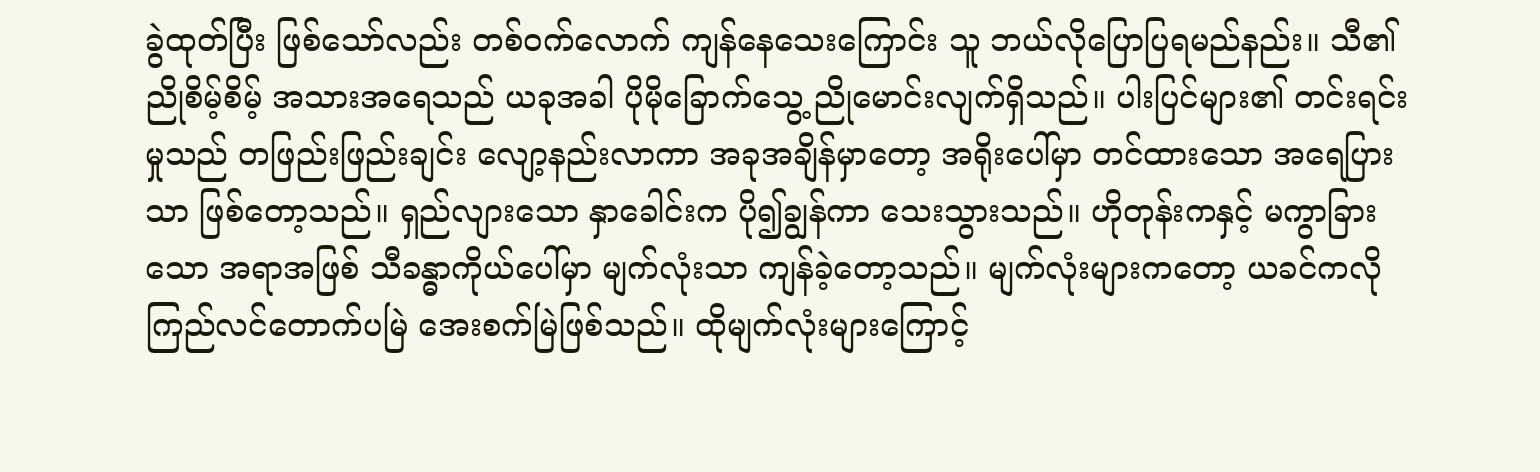ခွဲထုတ်ပြီး ဖြစ်သော်လည်း တစ်ဝက်လောက် ကျန်နေသေးကြောင်း သူ ဘယ်လိုပြောပြရမည်နည်း။ သီ၏ညိုစိမ့်စိမ့် အသားအရေသည် ယခုအခါ ပိုမိုခြောက်သွေ့ ညိုမောင်းလျက်ရှိသည်။ ပါးပြင်များ၏ တင်းရင်းမှုသည် တဖြည်းဖြည်းချင်း လျော့နည်းလာကာ အခုအချိန်မှာတော့ အရိုးပေါ်မှာ တင်ထားသော အရေပြားသာ ဖြစ်တော့သည်။ ရှည်လျားသော နှာခေါင်းက ပို၍ချွန်ကာ သေးသွားသည်။ ဟိုတုန်းကနှင့် မကွာခြားသော အရာအဖြစ် သီခန္ဓာကိုယ်ပေါ်မှာ မျက်လုံးသာ ကျန်ခဲ့တော့သည်။ မျက်လုံးများကတော့ ယခင်ကလို ကြည်လင်တောက်ပမြဲ အေးစက်မြဲဖြစ်သည်။ ထိုမျက်လုံးများကြောင့်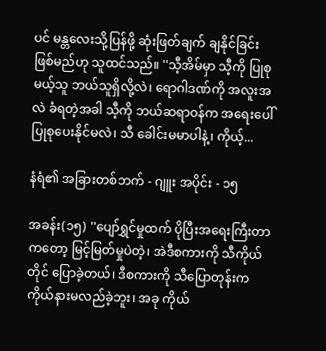ပင် မန္တလေးသို့ပြန်ဖို့ ဆုံးဖြတ်ချက် ချနိုင်ခြင်း ဖြစ်မည်ဟု သူထင်သည်။ ''သီ့အိမ်မှာ သီ့ကို ပြုစုမယ့်သူ ဘယ်သူရှိလို့လဲ၊ ရောဂါဒဏ်ကို အလူးအလဲ ခံရတဲ့အခါ သီ့ကို ဘယ်ဆရာဝန်က အရေးပေါ် ပြုစုပေးနိုင်မလဲ၊ သီ ခေါင်းမမာပါနဲ့၊ ကိုယ့်...

နံရံ၏ အခြားတစ်ဘက် - ဂျူး အပိုင်း - ၁၅

အခန်း(၁၅) ''ပျော်ရွှင်မှုထက် ပိုပြီးအရေးကြီးတာကတော့ မြင့်မြတ်မှုပဲတဲ့၊ အဲဒီစကားကို သီကိုယ်တိုင် ပြောခဲ့တယ်၊ ဒီစကားကို သီပြောတုန်းက ကိုယ်နားမလည်ခဲ့ဘူး၊ အခု ကိုယ်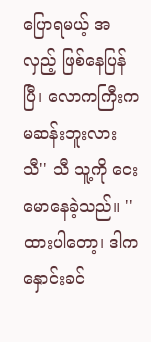ပြောရမယ့် အလှည့် ဖြစ်နေပြန်ပြီ၊ လောကကြီးက မဆန်းဘူးလား သီ'' သီ သူ့ကို ငေးမောနေခဲ့သည်။ ''ထားပါတော့၊ ဒါက နှောင်းခင်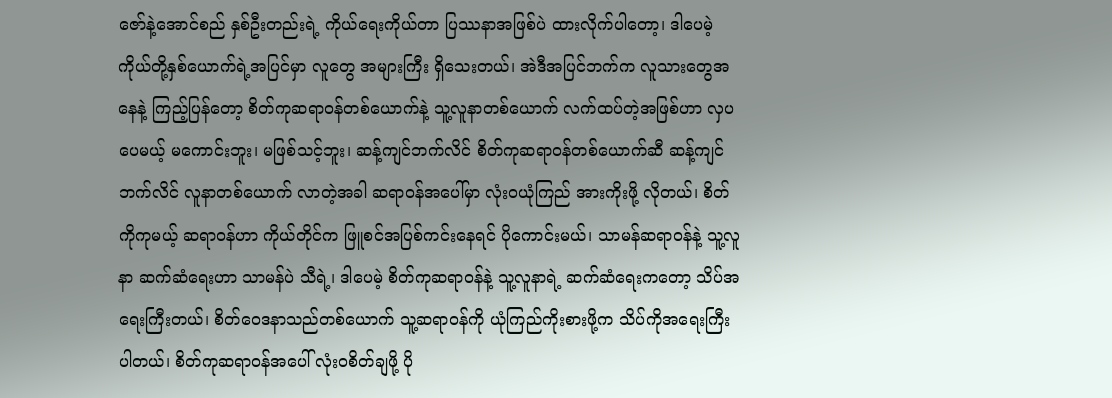ဇော်နဲ့အောင်စည် နှစ်ဦးတည်းရဲ့ ကိုယ်ရေးကိုယ်တာ ပြဿနာအဖြစ်ပဲ ထားလိုက်ပါတော့၊ ဒါပေမဲ့ ကိုယ်တို့နှစ်ယောက်ရဲ့အပြင်မှာ လူတွေ အများကြီး ရှိသေးတယ်၊ အဲဒီအပြင်ဘက်က လူသားတွေအနေနဲ့ ကြည့်ပြန်တော့ စိတ်ကုဆရာဝန်တစ်ယောက်နဲ့ သူ့လူနာတစ်ယောက် လက်ထပ်တဲ့အဖြစ်ဟာ လှပပေမယ့် မကောင်းဘူး၊ မဖြစ်သင့်ဘူး၊ ဆန့်ကျင်ဘက်လိင် စိတ်ကုဆရာဝန်တစ်ယောက်ဆီ ဆန့်ကျင်ဘက်လိင် လူနာတစ်ယောက် လာတဲ့အခါ ဆရာဝန်အပေါ်မှာ လုံးဝယုံကြည် အားကိုးဖို့ လိုတယ်၊ စိတ်ကိုကုမယ့် ဆရာဝန်ဟာ ကိုယ်တိုင်က ဖြူစင်အပြစ်ကင်းနေရင် ပိုကောင်းမယ်၊ သာမန်ဆရာဝန်နဲ့ သူ့လူနာ ဆက်ဆံရေးဟာ သာမန်ပဲ သီရဲ့၊ ဒါပေမဲ့ စိတ်ကုဆရာဝန်နဲ့ သူ့လူနာရဲ့ ဆက်ဆံရေးကတော့ သိပ်အရေးကြီးတယ်၊ စိတ်ဝေဒနာသည်တစ်ယောက် သူ့ဆရာဝန်ကို ယုံကြည်ကိုးစားဖို့က သိပ်ကိုအရေးကြီးပါတယ်၊ စိတ်ကုဆရာဝန်အပေါ် လုံးဝစိတ်ချဖို့ ပို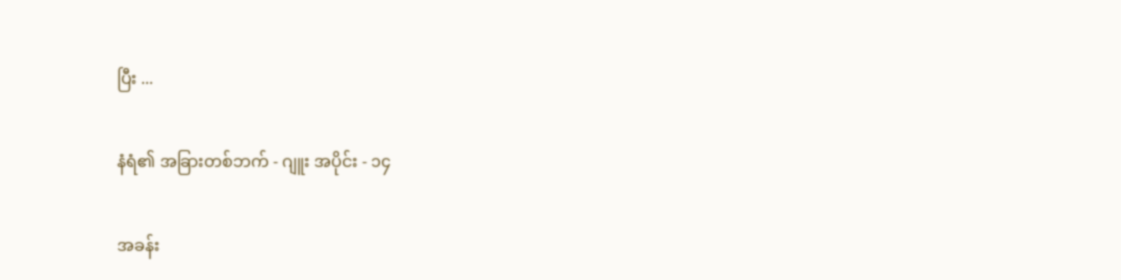ပြီး ...

နံရံ၏ အခြားတစ်ဘက် - ဂျူး အပိုင်း - ၁၄

အခန်း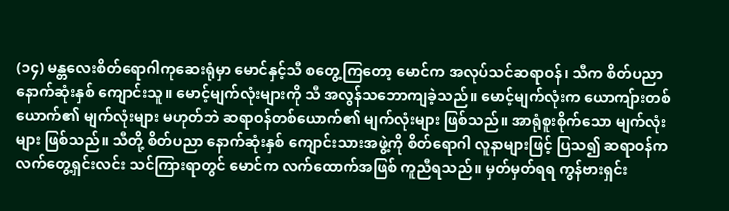(၁၄) မန္တလေးစိတ်ရောဂါကုဆေးရုံမှာ မောင်နှင့်သီ စတွေ့ကြတော့ မောင်က အလုပ်သင်ဆရာဝန်၊ သီက စိတ်ပညာ နောက်ဆုံးနှစ် ကျောင်းသူ။ မောင့်မျက်လုံးများကို သီ အလွန်သဘောကျခဲ့သည်။ မောင့်မျက်လုံးက ယောကျ်ားတစ်ယောက်၏ မျက်လုံးများ မဟုတ်ဘဲ ဆရာဝန်တစ်ယောက်၏ မျက်လုံးများ ဖြစ်သည်။ အာရုံစူးစိုက်သော မျက်လုံးများ ဖြစ်သည်။ သီတို့ စိတ်ပညာ နောက်ဆုံးနှစ် ကျောင်းသားအဖွဲ့ကို စိတ်ရောဂါ လူနာများဖြင့် ပြသ၍ ဆရာဝန်က လက်တွေ့ရှင်းလင်း သင်ကြားရာတွင် မောင်က လက်ထောက်အဖြစ် ကူညီရသည်။ မှတ်မှတ်ရရ ကွန်ဗားရှင်း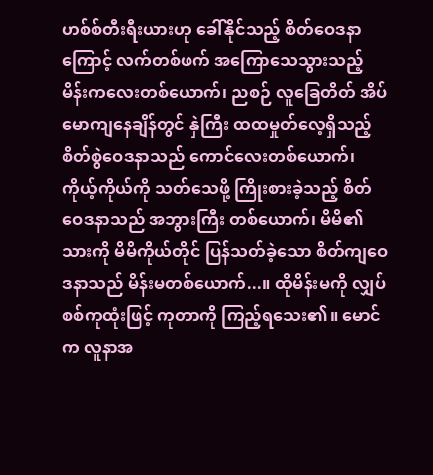ဟစ်စ်တီးရီးယားဟု ခေါ်နိုင်သည့် စိတ်ဝေဒနာကြောင့် လက်တစ်ဖက် အကြောသေသွားသည့် မိန်းကလေးတစ်ယောက်၊ ညစဉ် လူခြေတိတ် အိပ်မောကျနေချိန်တွင် နှဲကြီး ထထမှုတ်လေ့ရှိသည့် စိတ်စွဲဝေဒနာသည် ကောင်လေးတစ်ယောက်၊ ကိုယ့်ကိုယ်ကို သတ်သေဖို့ ကြိုးစားခဲ့သည့် စိတ်ဝေဒနာသည် အဘွားကြီး တစ်ယောက်၊ မိမိ၏သားကို မိမိကိုယ်တိုင် ပြန်သတ်ခဲ့သော စိတ်ကျဝေဒနာသည် မိန်းမတစ်ယောက်...။ ထိုမိန်းမကို လျှပ်စစ်ကုထုံးဖြင့် ကုတာကို ကြည့်ရသေး၏။ မောင်က လူနာအ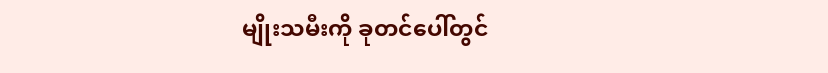မျိုးသမီးကို ခုတင်ပေါ်တွင်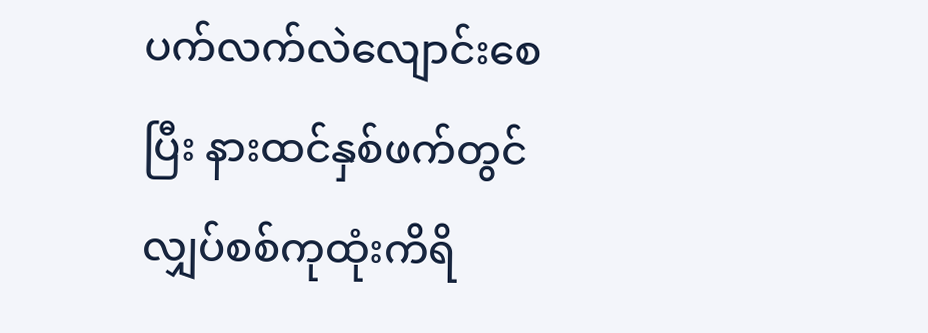ပက်လက်လဲလျောင်းစေပြီး နားထင်နှစ်ဖက်တွင် လျှပ်စစ်ကုထုံးကိရိ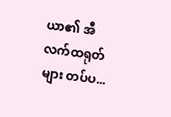ယာ၏ အီလက်ထရုတ်များ တပ်ပ...